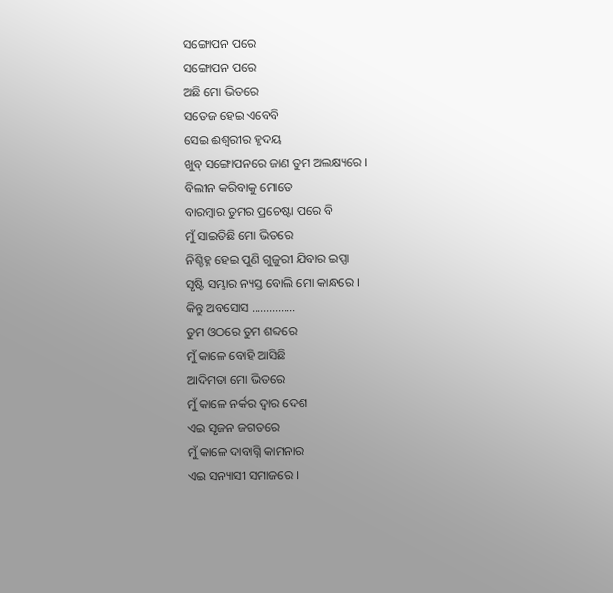ସଙ୍ଗୋପନ ପରେ
ସଙ୍ଗୋପନ ପରେ
ଅଛି ମୋ ଭିତରେ
ସତେଜ ହେଇ ଏବେବି
ସେଇ ଈଶ୍ୱରୀର ହୃଦୟ
ଖୁବ୍ ସଙ୍ଗୋପନରେ ଜାଣ ତୁମ ଅଲକ୍ଷ୍ୟରେ ।
ବିଲୀନ କରିବାକୁ ମୋତେ
ବାରମ୍ବାର ତୁମର ପ୍ରଚେଷ୍ଟା ପରେ ବି
ମୁଁ ସାଇତିଛି ମୋ ଭିତରେ
ନିଶ୍ଚିହ୍ନ ହେଇ ପୁଣି ଗୁଜୁରୀ ଯିବାର ଇପ୍ସା
ସୃଷ୍ଟି ସମ୍ଭାର ନ୍ୟସ୍ତ ବୋଲି ମୋ କାନ୍ଧରେ ।
କିନ୍ତୁ ଅବସୋସ ...............
ତୁମ ଓଠରେ ତୁମ ଶବ୍ଦରେ
ମୁଁ କାଳେ ବୋହି ଆସିଛି
ଆଦିମତା ମୋ ଭିତରେ
ମୁଁ କାଳେ ନର୍କର ଦ୍ୱାର ଦେଶ
ଏଇ ସୃଜନ ଜଗତରେ
ମୁଁ କାଳେ ଦାବାଗ୍ନି କାମନାର
ଏଇ ସନ୍ୟାସୀ ସମାଜରେ ।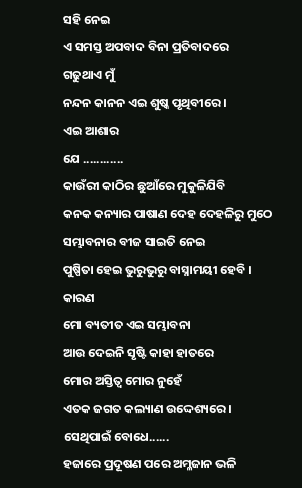ସହି ନେଇ
ଏ ସମସ୍ତ ଅପବାଦ ବିନା ପ୍ରତିବାଦରେ
ଗଢୁଥାଏ ମୁଁ
ନନ୍ଦନ କାନନ ଏଇ ଶୁଷ୍କ ପୃଥିବୀରେ ।
ଏଇ ଆଶାର
ଯେ ............
କାଉଁରୀ କାଠିର ଛୁଆଁରେ ମୁକୁଳିଯିବି
କନକ କନ୍ୟାର ପାଷାଣ ଦେହ ଦେହଳିରୁ ମୁଠେ ସମ୍ଭାବନାର ବୀଜ ସାଇତି ନେଇ
ପୁଷ୍ପିତା ହେଇ ଭୁରୁଭୁରୁ ବାସ୍ନାମୟୀ ହେବି ।
କାରଣ
ମୋ ବ୍ୟତୀତ ଏଇ ସମ୍ଭାବନା
ଆଉ ଦେଇନି ସୃଷ୍ଟି କାହା ହାତରେ
ମୋର ଅସ୍ତିତ୍ୱ ମୋର ନୁହେଁ
ଏତକ ଜଗତ କଲ୍ୟାଣ ଉଦ୍ଦେଶ୍ୟରେ ।
ସେଥିପାଇଁ ବୋଧେ......
ହଜାରେ ପ୍ରଦୂଷଣ ପରେ ଅମ୍ଳଜାନ ଭଳି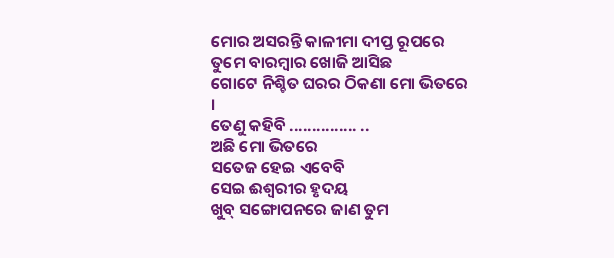ମୋର ଅସରନ୍ତି କାଳୀମା ଦୀପ୍ତ ରୂପରେ
ତୁମେ ବାରମ୍ବାର ଖୋଜି ଆସିଛ
ଗୋଟେ ନିଶ୍ଚିତ ଘରର ଠିକଣା ମୋ ଭିତରେ ।
ତେଣୁ କହିବି ............... ..
ଅଛି ମୋ ଭିତରେ
ସତେଜ ହେଇ ଏବେବି
ସେଇ ଈଶ୍ୱରୀର ହୃଦୟ
ଖୁବ୍ ସଙ୍ଗୋପନରେ ଜାଣ ତୁମ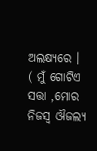ଅଲକ୍ଷ୍ୟରେ ।
( ମୁଁ ଗୋଟିଏ ସତ୍ତା ,ମୋର ନିଜସ୍ୱ ଔଜଲ୍ୟ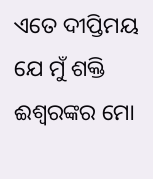ଏତେ ଦୀପ୍ତିମୟ ଯେ ମୁଁ ଶକ୍ତି ଈଶ୍ୱରଙ୍କର ମୋ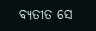ବ୍ୟତୀତ ସେ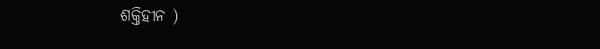ଶକ୍ତିହୀନ )